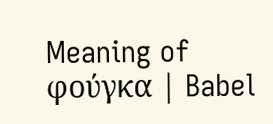Meaning of φούγκα | Babel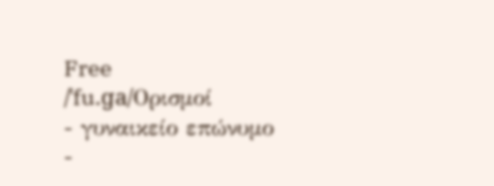Free
/ˈfu.ɡa/Ορισμοί
- γυναικείο επώνυμο
-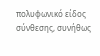πολυφωνικό είδος σύνθεσης, συνήθως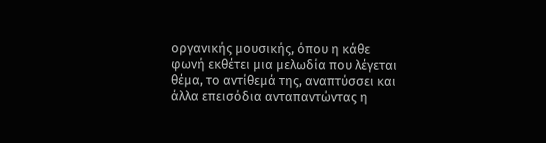οργανικής μουσικής, όπου η κάθε φωνή εκθέτει μια μελωδία που λέγεται θέμα, το αντίθεμά της, αναπτύσσει και άλλα επεισόδια ανταπαντώντας η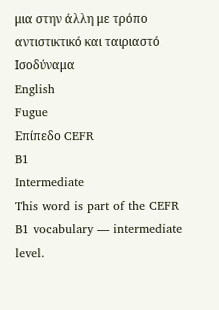μια στην άλλη με τρόπο αντιστικτικό και ταιριαστό
Ισοδύναμα
English
Fugue
Επίπεδο CEFR
B1
Intermediate
This word is part of the CEFR B1 vocabulary — intermediate level.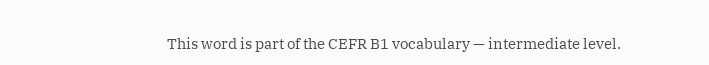This word is part of the CEFR B1 vocabulary — intermediate level.